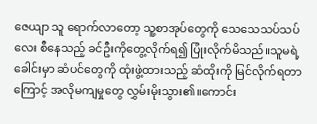ဇေယျာ သူ ရောက်လာတော့ သူ့စာအုပ်တွေကို သေသေသပ်သပ်လေး စီနေသည့် ခင်ဦးကိုတွေ့လိုက်ရ၍ ပြုံးလိုက်မိသည်။သူမရဲ့ ခေါင်းမှာ ဆံပင်တွေကို ထုံးဖွဲ့ထားသည့် ဆံထိုးကို မြင်လိုက်ရတာကြောင့် အလိုမကျမှုတွေ လွှမ်းမိုးသွား၏။ကောင်း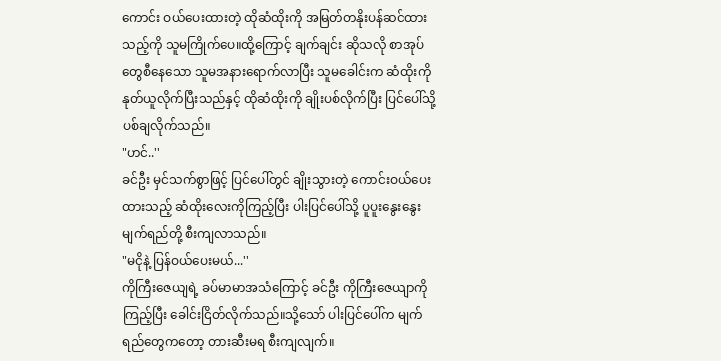ကောင်း ဝယ်ပေးထားတဲ့ ထိုဆံထိုးကို အမြတ်တနိုးပန်ဆင်ထားသည့်ကို သူမကြိုက်ပေ။ထို့ကြောင့် ချက်ချင်း ဆိုသလို စာအုပ်တွေစီနေသော သူမအနားရောက်လာပြီး သူမခေါင်းက ဆံထိုးကို နုတ်ယူလိုက်ပြီးသည်နှင့် ထိုဆံထိုးကို ချိုးပစ်လိုက်ပြီး ပြင်ပေါ်သို့ ပစ်ချလိုက်သည်။
"ဟင်..''
ခင်ဦး မှင်သက်စွာဖြင့် ပြင်ပေါ်တွင် ချိုးသွားတဲ့ ကောင်းဝယ်ပေးထားသည့် ဆံထိုးလေးကိုကြည့်ပြီး ပါးပြင်ပေါ်သို့ ပူပူးနွေးနွေး မျက်ရည်တို့ စီးကျလာသည်။
"မငိုနဲ့ ပြန်ဝယ်ပေးမယ်...''
ကိုကြီးဇေယျရဲ့ ခပ်မာမာအသံကြောင့် ခင်ဦး ကိုကြီးဇေယျာကို ကြည့်ပြီး ခေါင်းငြိတ်လိုက်သည်။သို့သော် ပါးပြင်ပေါ်က မျက်ရည်တွေကတော့ တားဆီးမရ စီးကျလျက်။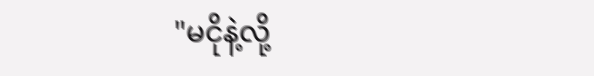"မငိုနဲ့လို့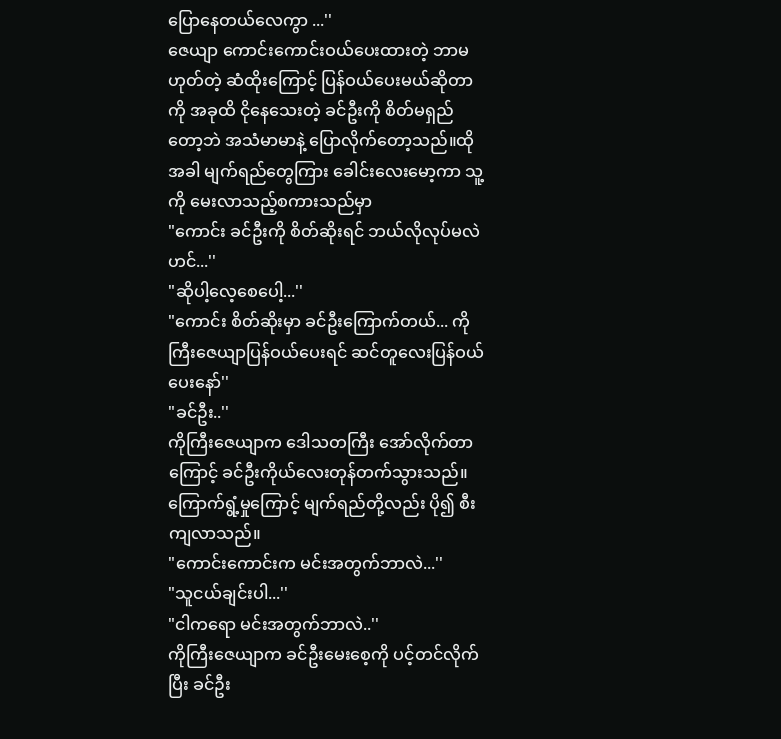ပြောနေတယ်လေကွာ ...''
ဇေယျာ ကောင်းကောင်းဝယ်ပေးထားတဲ့ ဘာမဟုတ်တဲ့ ဆံထိုးကြောင့် ပြန်ဝယ်ပေးမယ်ဆိုတာကို အခုထိ ငိုနေသေးတဲ့ ခင်ဦးကို စိတ်မရှည်တော့ဘဲ အသံမာမာနဲ့ ပြောလိုက်တော့သည်။ထိုအခါ မျက်ရည်တွေကြား ခေါင်းလေးမော့ကာ သူ့ကို မေးလာသည့်စကားသည်မှာ
"ကောင်း ခင်ဦးကို စိတ်ဆိုးရင် ဘယ်လိုလုပ်မလဲဟင်...''
"ဆိုပါ့လေ့စေပေါ့...''
"ကောင်း စိတ်ဆိုးမှာ ခင်ဦးကြောက်တယ်... ကိုကြီးဇေယျာပြန်ဝယ်ပေးရင် ဆင်တူလေးပြန်ဝယ်ပေးနော်''
"ခင်ဦး..''
ကိုကြီးဇေယျာက ဒေါသတကြီး အော်လိုက်တာကြောင့် ခင်ဦးကိုယ်လေးတုန်တက်သွားသည်။ကြောက်ရွံ့မှုကြောင့် မျက်ရည်တို့လည်း ပို၍ စီးကျလာသည်။
"ကောင်းကောင်းက မင်းအတွက်ဘာလဲ...''
"သူငယ်ချင်းပါ...''
"ငါကရော မင်းအတွက်ဘာလဲ..''
ကိုကြီးဇေယျာက ခင်ဦးမေးစေ့ကို ပင့်တင်လိုက်ပြီး ခင်ဦး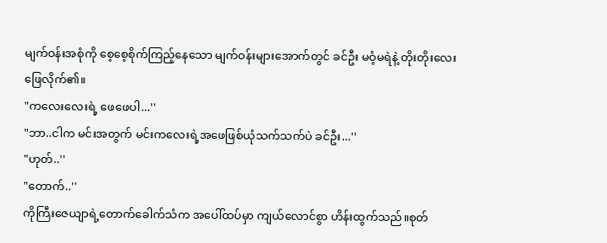မျက်ဝန်းအစုံကို စေ့စေ့စိုက်ကြည့်နေသော မျက်ဝန်းများအောက်တွင် ခင်ဦး မဝံ့မရဲနဲ့ တိုးတိုးလေးဖြေလိုက်၏။
"ကလေးလေးရဲ့ ဖေဖေပါ...''
"ဘာ..ငါက မင်းအတွက် မင်းကလေးရဲ့အဖေဖြစ်ယုံသက်သက်ပဲ ခင်ဦး...''
"ဟုတ်..''
"တောက်..''
ကိုကြီးဇေယျာရဲ့တောက်ခေါက်သံက အပေါ်ထပ်မှာ ကျယ်လောင်စွာ ဟိန်းထွက်သည်။စုတ်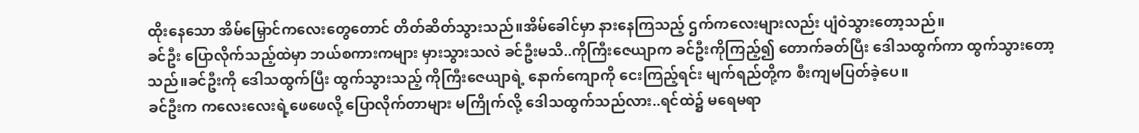ထိုးနေသော အိမ်မြှောင်ကလေးတွေတောင် တိတ်ဆိတ်သွားသည်။အိမ်ခေါင်မှာ နားနေကြသည့် ဌက်ကလေးများလည်း ပျံဝဲသွားတော့သည်။
ခင်ဦး ပြောလိုက်သည့်ထဲမှာ ဘယ်စကားကများ မှားသွားသလဲ ခင်ဦးမသိ..ကိုကြီးဇေယျာက ခင်ဦးကိုကြည့်၍ တောက်ခတ်ပြီး ဒေါသထွက်ကာ ထွက်သွားတော့သည်။ခင်ဦးကို ဒေါသထွက်ပြီး ထွက်သွားသည့် ကိုကြီးဇေယျာရဲ့ နောက်ကျောကို ငေးကြည့်ရင်း မျက်ရည်တို့က စီးကျမပြတ်ခဲ့ပေ။
ခင်ဦးက ကလေးလေးရဲ့ဖေဖေလို့ ပြောလိုက်တာများ မကြိုက်လို့ ဒေါသထွက်သည်လား..ရင်ထဲ၌ မရေမရာ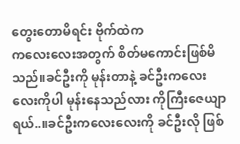တွေးတောမိရင်း ဗိုက်ထဲက
ကလေးလေးအတွက် စိတ်မကောင်းဖြစ်မိသည်။ခင်ဦးကို မုန်းတာနဲ့ ခင်ဦးကလေးလေးကိုပါ မုန်းနေသည်လား ကိုကြီးဇေယျာရယ်..။ခင်ဦးကလေးလေးကို ခင်ဦးလို ဖြစ်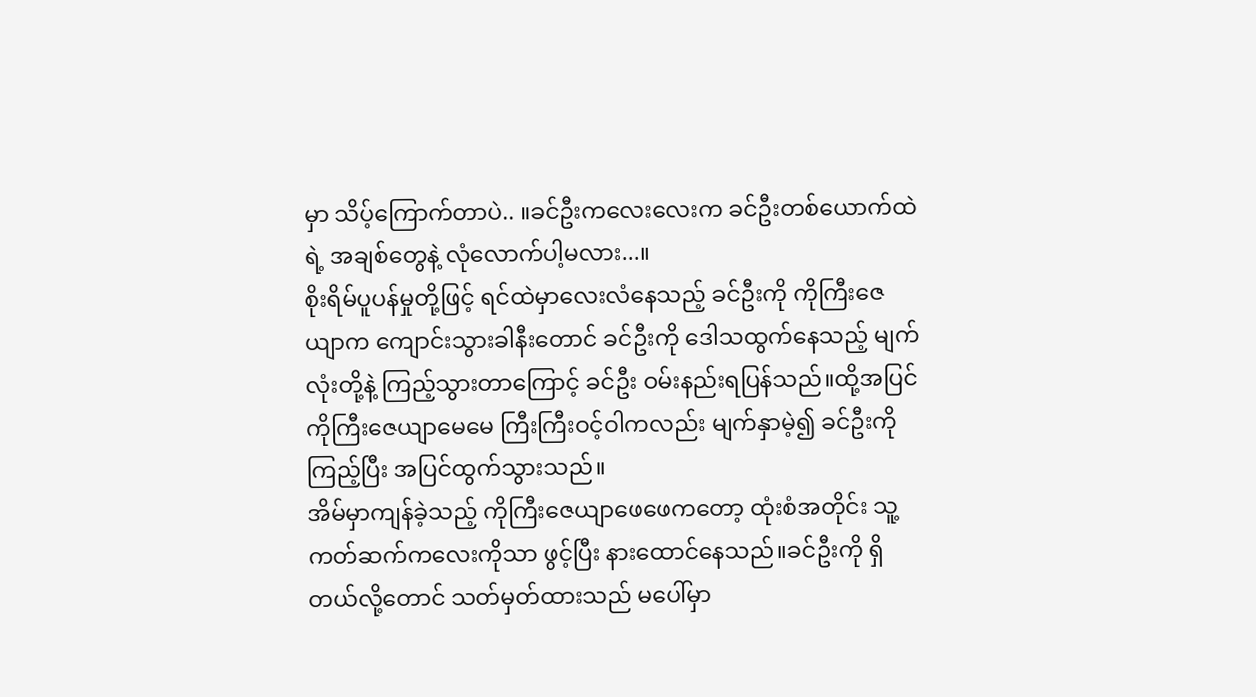မှာ သိပ့်ကြောက်တာပဲ.. ။ခင်ဦးကလေးလေးက ခင်ဦးတစ်ယောက်ထဲရဲ့ အချစ်တွေနဲ့ လုံလောက်ပါ့မလား...။
စိုးရိမ်ပူပန်မှုတို့ဖြင့် ရင်ထဲမှာလေးလံနေသည့် ခင်ဦးကို ကိုကြီးဇေယျာက ကျောင်းသွားခါနီးတောင် ခင်ဦးကို ဒေါသထွက်နေသည့် မျက်လုံးတို့နဲ့ ကြည့်သွားတာကြောင့် ခင်ဦး ဝမ်းနည်းရပြန်သည်။ထို့အပြင် ကိုကြီးဇေယျာမေမေ ကြီးကြီးဝင့်ဝါကလည်း မျက်နှာမဲ့၍ ခင်ဦးကိုကြည့်ပြီး အပြင်ထွက်သွားသည်။
အိမ်မှာကျန်ခဲ့သည့် ကိုကြီးဇေယျာဖေဖေကတော့ ထုံးစံအတိုင်း သူ့ကတ်ဆက်ကလေးကိုသာ ဖွင့်ပြီး နားထောင်နေသည်။ခင်ဦးကို ရှိတယ်လို့တောင် သတ်မှတ်ထားသည် မပေါ်မှာ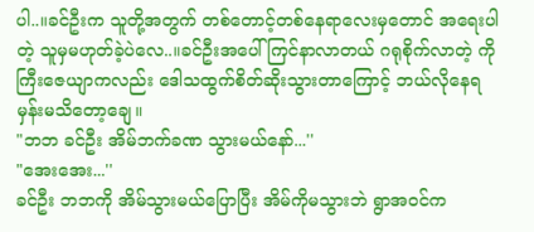ပါ..။ခင်ဦးက သူတို့အတွက် တစ်တောင့်တစ်နေရာလေးမှတောင် အရေးပါတဲ့ သူမှမဟုတ်ခဲ့ပဲလေ..။ခင်ဦးအပေါ် ကြင်နာလာတယ် ဂရုစိုက်လာတဲ့ ကိုကြီးဇေယျာကလည်း ဒေါသထွက်စိတ်ဆိုးသွားတာကြောင့် ဘယ်လိုနေရမှန်းမသိတော့ချေ။
"ဘဘ ခင်ဦး အိမ်ဘက်ခဏ သွားမယ်နော်...''
"အေးအေး...''
ခင်ဦး ဘဘကို အိမ်သွားမယ်ပြောပြီး အိမ်ကိုမသွားဘဲ ရွာအဝင်က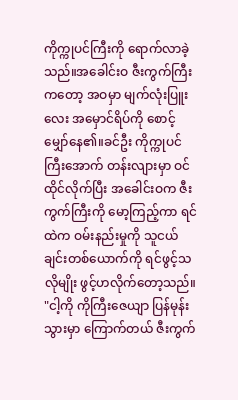ကိုက္ကုပင်ကြီးကို ရောက်လာခဲ့သည်။အခေါင်းဝ ဇီးကွက်ကြီးကတော့ အဝမှာ မျက်လုံးပြူးလေး အမှောင်ရိပ်ကို စောင့်မျှော်နေ၏။ခင်ဦး ကိုက္ကုပင်ကြီးအောက် တန်းလျားမှာ ဝင်ထိုင်လိုက်ပြီး အခေါင်းဝက ဇီးကွက်ကြီးကို မော့ကြည့်ကာ ရင်ထဲက ဝမ်းနည်းမှုကို သူငယ်ချင်းတစ်ယောက်ကို ရင်ဖွင့်သလိုမျိုး ဖွင့်ဟလိုက်တော့သည်။
"ငါ့ကို ကိုကြီးဇေယျာ ပြန်မုန်းသွားမှာ ကြောက်တယ် ဇီးကွက်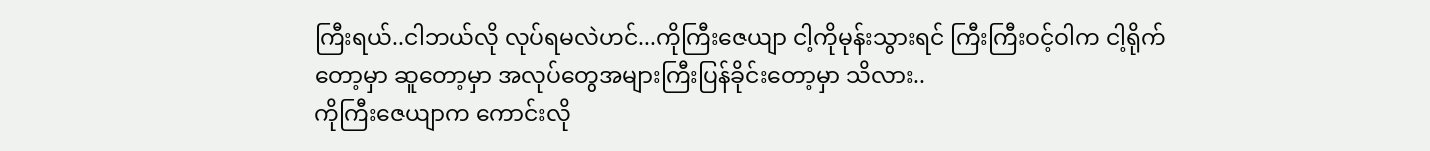ကြီးရယ်..ငါဘယ်လို လုပ်ရမလဲဟင်...ကိုကြီးဇေယျာ ငါ့ကိုမုန်းသွားရင် ကြီးကြီးဝင့်ဝါက ငါ့ရိုက်တော့မှာ ဆူတော့မှာ အလုပ်တွေအများကြီးပြန်ခိုင်းတော့မှာ သိလား..
ကိုကြီးဇေယျာက ကောင်းလို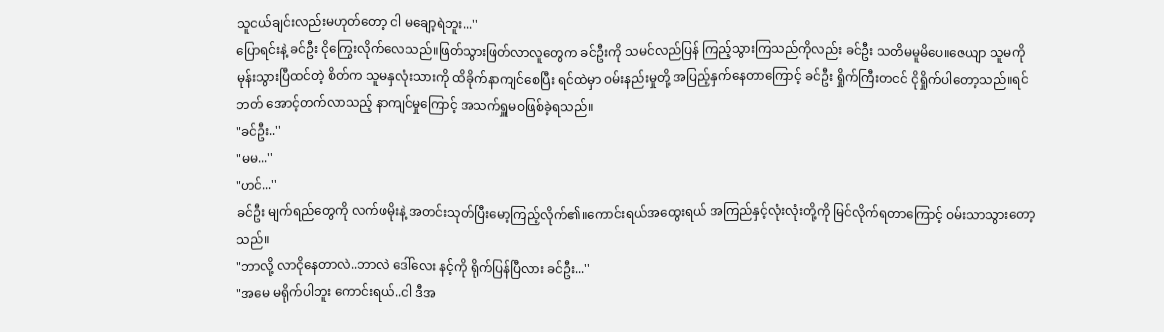သူငယ်ချင်းလည်းမဟုတ်တော့ ငါ မချော့ရဲဘူး...''
ပြောရင်းနဲ့ ခင်ဦး ငိုကြွေးလိုက်လေသည်။ဖြတ်သွားဖြတ်လာလူတွေက ခင်ဦးကို သမင်လည်ပြန် ကြည့်သွားကြသည်ကိုလည်း ခင်ဦး သတိမမူမိပေ။ဇေယျာ သူမကို မုန်းသွားပြီထင်တဲ့ စိတ်က သူမနှလုံးသားကို ထိခိုက်နာကျင်စေပြီး ရင်ထဲမှာ ဝမ်းနည်းမှုတို့ အပြည့်နှက်နေတာကြောင့် ခင်ဦး ရှိုက်ကြီးတငင် ငိုရှိုက်ပါတော့သည်။ရင်ဘတ် အောင့်တက်လာသည့် နာကျင်မှုကြောင့် အသက်ရှူမဝဖြစ်ခဲ့ရသည်။
"ခင်ဦး..''
"မမ...''
"ဟင်...''
ခင်ဦး မျက်ရည်တွေကို လက်ဖမိုးနဲ့ အတင်းသုတ်ပြီးမော့ကြည့်လိုက်၏။ကောင်းရယ်အထွေးရယ် အကြည်နှင့်လုံးလုံးတို့ကို မြင်လိုက်ရတာကြောင့် ဝမ်းသာသွားတော့သည်။
"ဘာလို့ လာငိုနေတာလဲ..ဘာလဲ ဒေါ်လေး နင့်ကို ရိုက်ပြန်ပြီလား ခင်ဦး...''
"အမေ မရိုက်ပါဘူး ကောင်းရယ်..ငါ ဒီအ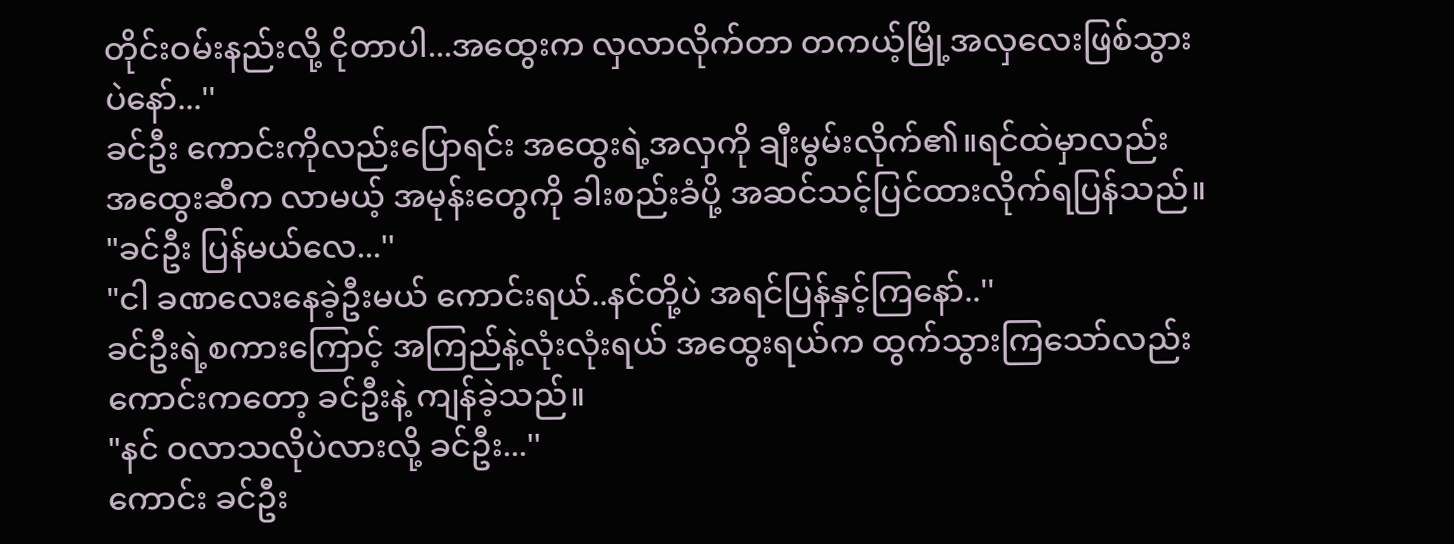တိုင်းဝမ်းနည်းလို့ ငိုတာပါ...အထွေးက လှလာလိုက်တာ တကယ့်မြို့အလှလေးဖြစ်သွားပဲနော်...''
ခင်ဦး ကောင်းကိုလည်းပြောရင်း အထွေးရဲ့အလှကို ချီးမွမ်းလိုက်၏။ရင်ထဲမှာလည်း အထွေးဆီက လာမယ့် အမုန်းတွေကို ခါးစည်းခံပို့ အဆင်သင့်ပြင်ထားလိုက်ရပြန်သည်။
"ခင်ဦး ပြန်မယ်လေ...''
"ငါ ခဏလေးနေခဲ့ဦးမယ် ကောင်းရယ်..နင်တို့ပဲ အရင်ပြန်နှင့်ကြနော်..''
ခင်ဦးရဲ့စကားကြောင့် အကြည်နဲ့လုံးလုံးရယ် အထွေးရယ်က ထွက်သွားကြသော်လည်း ကောင်းကတော့ ခင်ဦးနဲ့ ကျန်ခဲ့သည်။
"နင် ဝလာသလိုပဲလားလို့ ခင်ဦး...''
ကောင်း ခင်ဦး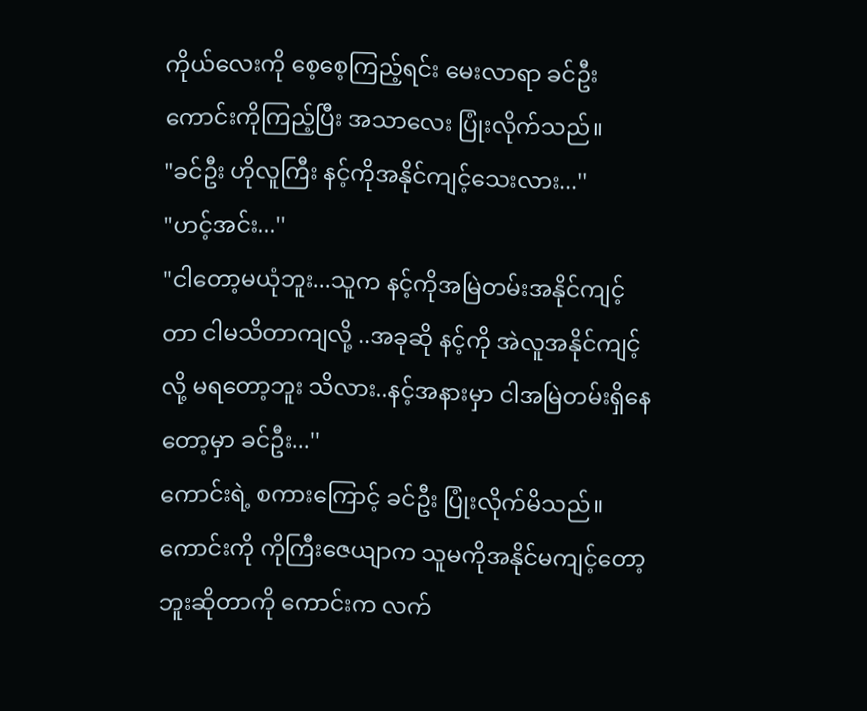ကိုယ်လေးကို စေ့စေ့ကြည့်ရင်း မေးလာရာ ခင်ဦး ကောင်းကိုကြည့်ပြီး အသာလေး ပြုံးလိုက်သည်။
"ခင်ဦး ဟိုလူကြီး နင့်ကိုအနိုင်ကျင့်သေးလား...''
"ဟင့်အင်း...''
"ငါတော့မယုံဘူး...သူက နင့်ကိုအမြဲတမ်းအနိုင်ကျင့်တာ ငါမသိတာကျလို့ ..အခုဆို နင့်ကို အဲလူအနိုင်ကျင့်လို့ မရတော့ဘူး သိလား..နင့်အနားမှာ ငါအမြဲတမ်းရှိနေတော့မှာ ခင်ဦး...''
ကောင်းရဲ့ စကားကြောင့် ခင်ဦး ပြုံးလိုက်မိသည်။ကောင်းကို ကိုကြီးဇေယျာက သူမကိုအနိုင်မကျင့်တော့ဘူးဆိုတာကို ကောင်းက လက်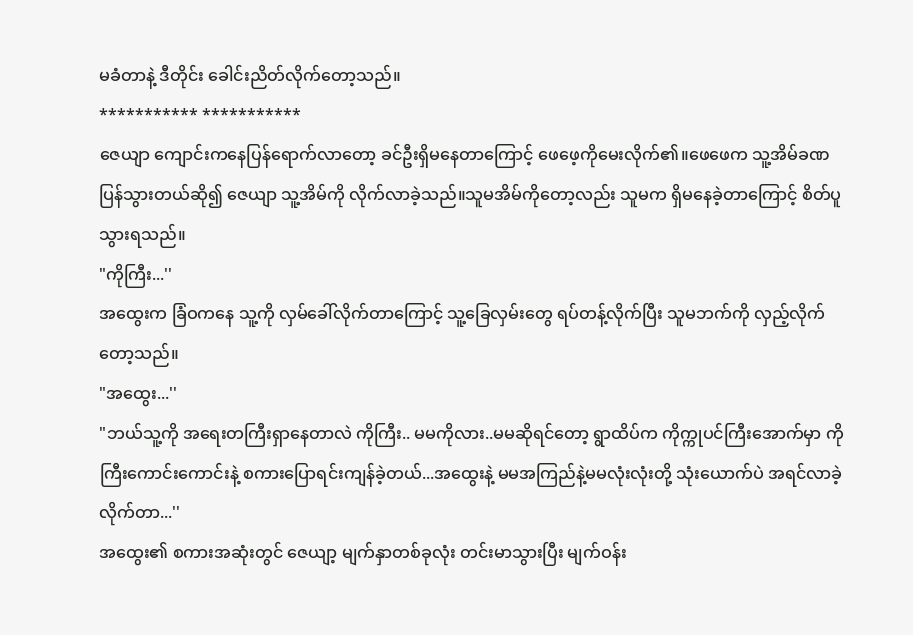မခံတာနဲ့ ဒီတိုင်း ခေါင်းညိတ်လိုက်တော့သည်။
*********** ***********
ဇေယျာ ကျောင်းကနေပြန်ရောက်လာတော့ ခင်ဦးရှိမနေတာကြောင့် ဖေဖေ့ကိုမေးလိုက်၏။ဖေဖေက သူ့အိမ်ခဏပြန်သွားတယ်ဆို၍ ဇေယျာ သူ့အိမ်ကို လိုက်လာခဲ့သည်။သူမအိမ်ကိုတော့လည်း သူမက ရှိမနေခဲ့တာကြောင့် စိတ်ပူသွားရသည်။
"ကိုကြီး...''
အထွေးက ခြံဝကနေ သူ့ကို လှမ်ခေါ်လိုက်တာကြောင့် သူ့ခြေလှမ်းတွေ ရပ်တန့်လိုက်ပြီး သူမဘက်ကို လှည့်လိုက်တော့သည်။
"အထွေး...''
"ဘယ်သူ့ကို အရေးတကြီးရှာနေတာလဲ ကိုကြီး.. မမကိုလား..မမဆိုရင်တော့ ရွာထိပ်က ကိုက္ကုပင်ကြီးအောက်မှာ ကိုကြီးကောင်းကောင်းနဲ့ စကားပြောရင်းကျန်ခဲ့တယ်...အထွေးနဲ့ မမအကြည်နဲ့မမလုံးလုံးတို့ သုံးယောက်ပဲ အရင်လာခဲ့လိုက်တာ...''
အထွေး၏ စကားအဆုံးတွင် ဇေယျာ့ မျက်နှာတစ်ခုလုံး တင်းမာသွားပြီး မျက်ဝန်း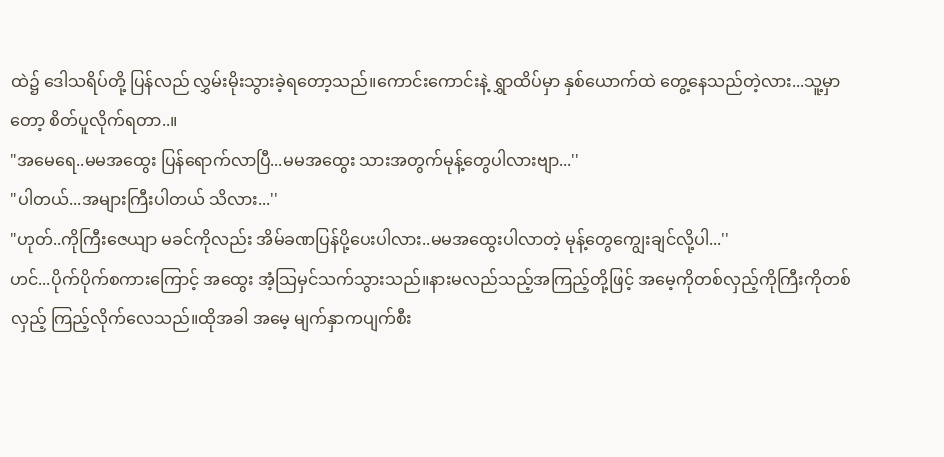ထဲ၌ ဒေါသရိပ်တို့ ပြန်လည် လွှမ်းမိုးသွားခဲ့ရတော့သည်။ကောင်းကောင်းနဲ့ ရွှာထိပ်မှာ နှစ်ယောက်ထဲ တွေ့နေသည်တဲ့လား...သူ့မှာတော့ စိတ်ပူလိုက်ရတာ..။
"အမေရေ..မမအထွေး ပြန်ရောက်လာပြီ...မမအထွေး သားအတွက်မုန့်တွေပါလားဗျာ...''
"ပါတယ်...အများကြီးပါတယ် သိလား...''
"ဟုတ်..ကိုကြီးဇေယျာ မခင်ကိုလည်း အိမ်ခဏပြန်ပို့ပေးပါလား..မမအထွေးပါလာတဲ့ မုန့်တွေကျွေးချင်လို့ပါ...''
ဟင်...ပိုက်ပိုက်စကားကြောင့် အထွေး အံ့သြမှင်သက်သွားသည်။နားမလည်သည့်အကြည့်တို့ဖြင့် အမေ့ကိုတစ်လှည့်ကိုကြီးကိုတစ်လှည့် ကြည့်လိုက်လေသည်။ထိုအခါ အမေ့ မျက်နှာကပျက်စီး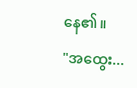နေ၏။
"အထွေး...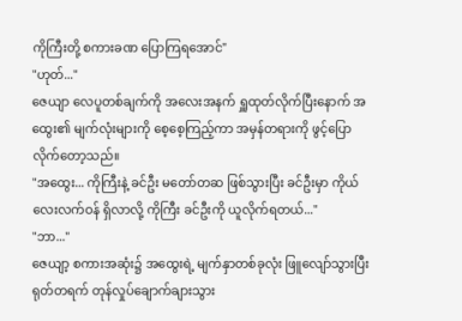ကိုကြီးတို့ စကားခဏ ပြောကြရအောင်"
"ဟုတ်..."
ဇေယျာ လေပူတစ်ချက်ကို အလေးအနက် ရှူထုတ်လိုက်ပြီးနောက် အထွေး၏ မျက်လုံးများကို စေ့စေ့ကြည့်ကာ အမှန်တရားကို ဖွင့်ပြောလိုက်တော့သည်။
"အထွေး... ကိုကြီးနဲ့ ခင်ဦး မတော်တဆ ဖြစ်သွားပြီး ခင်ဦးမှာ ကိုယ်လေးလက်ဝန် ရှိလာလို့ ကိုကြီး ခင်ဦးကို ယူလိုက်ရတယ်..."
"ဘာ..."
ဇေယျာ့ စကားအဆုံး၌ အထွေးရဲ့ မျက်နှာတစ်ခုလုံး ဖြူလျော်သွားပြီး ရုတ်တရက် တုန်လှုပ်ချောက်ချားသွား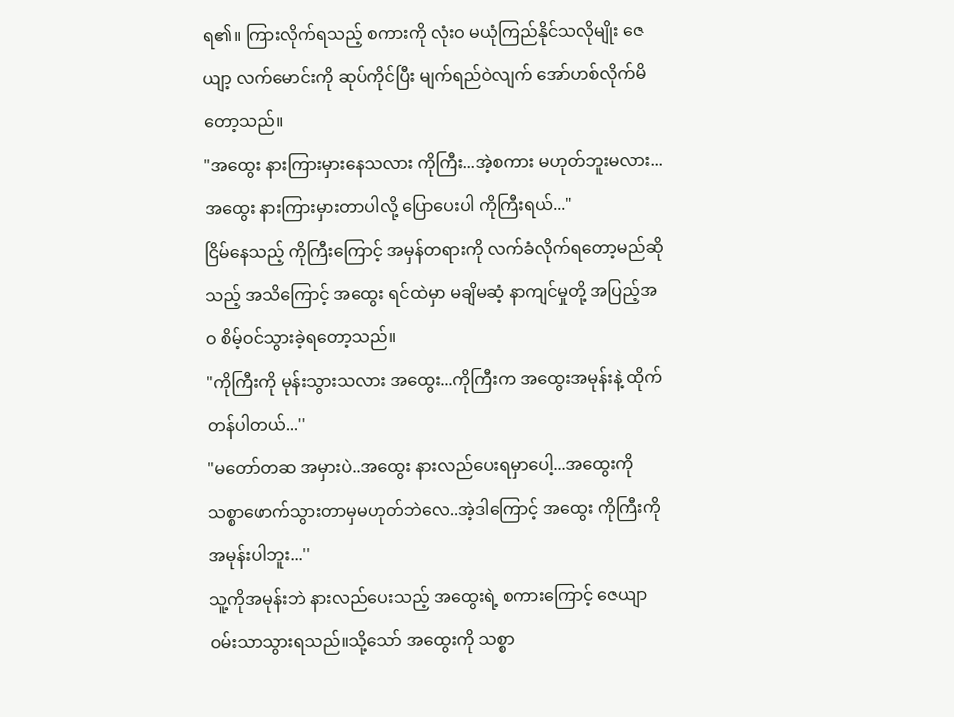ရ၏။ ကြားလိုက်ရသည့် စကားကို လုံးဝ မယုံကြည်နိုင်သလိုမျိုး ဇေယျာ့ လက်မောင်းကို ဆုပ်ကိုင်ပြီး မျက်ရည်ဝဲလျက် အော်ဟစ်လိုက်မိတော့သည်။
"အထွေး နားကြားမှားနေသလား ကိုကြီး...အဲ့စကား မဟုတ်ဘူးမလား... အထွေး နားကြားမှားတာပါလို့ ပြောပေးပါ ကိုကြီးရယ်..."
ငြိမ်နေသည့် ကိုကြီးကြောင့် အမှန်တရားကို လက်ခံလိုက်ရတော့မည်ဆိုသည့် အသိကြောင့် အထွေး ရင်ထဲမှာ မချိမဆံ့ နာကျင်မှုတို့ အပြည့်အဝ စိမ့်ဝင်သွားခဲ့ရတော့သည်။
"ကိုကြီးကို မုန်းသွားသလား အထွေး...ကိုကြီးက အထွေးအမုန်းနဲ့ ထိုက်တန်ပါတယ်...''
"မတော်တဆ အမှားပဲ..အထွေး နားလည်ပေးရမှာပေါ့...အထွေးကို သစ္စာဖောက်သွားတာမှမဟုတ်ဘဲလေ..အဲ့ဒါကြောင့် အထွေး ကိုကြီးကို အမုန်းပါဘူး...''
သူ့ကိုအမုန်းဘဲ နားလည်ပေးသည့် အထွေးရဲ့ စကားကြောင့် ဇေယျာဝမ်းသာသွားရသည်။သို့သော် အထွေးကို သစ္စာ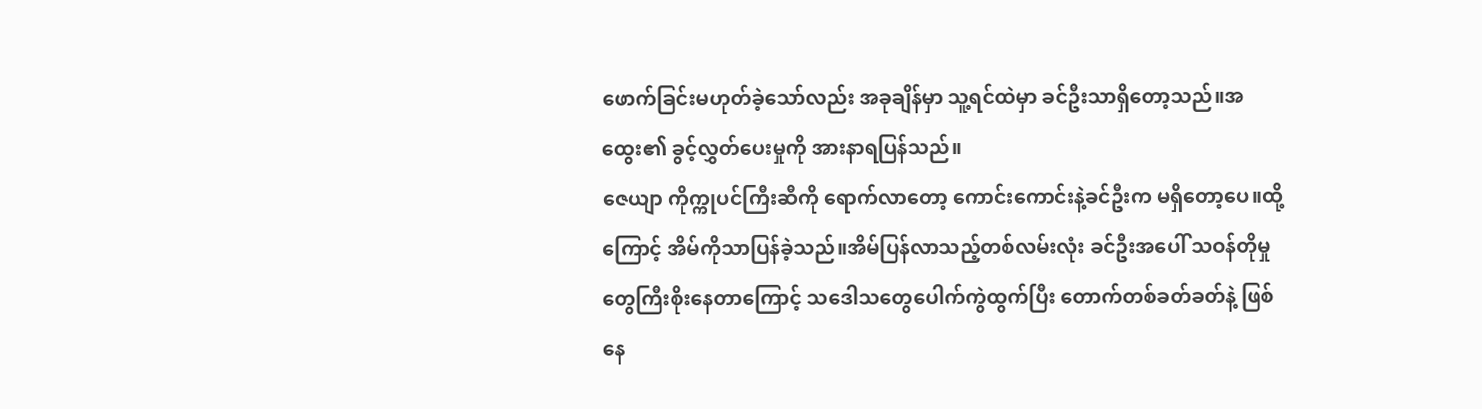ဖောက်ခြင်းမဟုတ်ခဲ့သော်လည်း အခုချိန်မှာ သူ့ရင်ထဲမှာ ခင်ဦးသာရှိတော့သည်။အထွေး၏ ခွင့်လွှတ်ပေးမှုကို အားနာရပြန်သည်။
ဇေယျာ ကိုက္ကုပင်ကြီးဆီကို ရောက်လာတော့ ကောင်းကောင်းနဲ့ခင်ဦးက မရှိတော့ပေ။ထို့ကြောင့် အိမ်ကိုသာပြန်ခဲ့သည်။အိမ်ပြန်လာသည့်တစ်လမ်းလုံး ခင်ဦးအပေါ် သဝန်တိုမှုတွေကြီးစိုးနေတာကြောင့် သဒေါသတွေပေါက်ကွဲထွက်ပြီး တောက်တစ်ခတ်ခတ်နဲ့ ဖြစ်နေ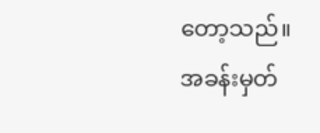တော့သည်။
အခန်းမှတ်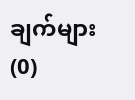ချက်များ (0)